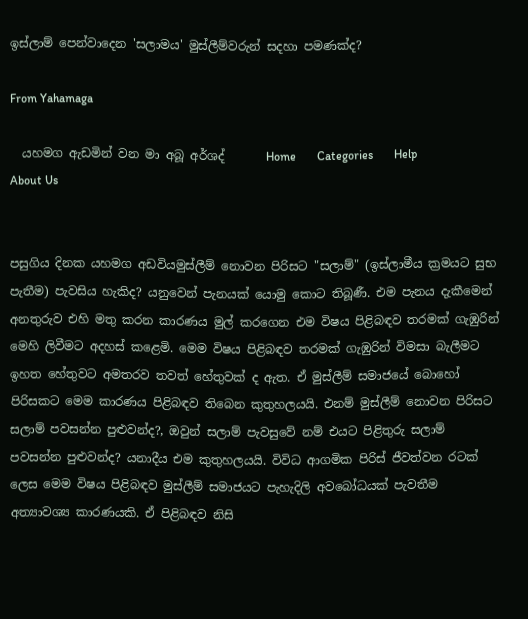ඉස්ලාම් පෙන්වාදෙන 'සලාමය' මුස්ලීම්වරුන් සදහා පමණක්ද?

From Yahamaga

  යහමග ඇඩමින් වන මා අබූ අර්ශද්       Home       Categories       Help       About Us


පසුගිය දිනක යහමග අඩවියමුස්ලීම් නොවන පිරිසට "සලාම්" (ඉස්ලාමීය ක්‍රමයට සුභ පැතීම) පැවසිය හැකිද? යනුවෙන් පැනයක් යොමු කොට තිබූණී. එම පැනය දැකීමෙන් අනතුරුව එහි මතු කරන කාරණය මුල් කරගෙන එම විෂය පිළිබඳව තරමක් ගැඹුරින් මෙහි ලිවීමට අදහස් කළෙමි. මෙම විෂය පිළිබඳව තරමක් ගැඹුරින් විමසා බැලීමට ඉහත හේතුවට අමතරව තවත් හේතුවක් ද ඇත. ඒ මුස්ලීම් සමාජයේ බොහෝ පිරිසකට මෙම කාරණය පිළිබඳව තිබෙන කුතුහලයයි. එනම් මුස්ලීම් නොවන පිරිසට සලාම් පවසන්න පුළුවන්ද?, ඔවුන් සලාම් පැවසුවේ නම් එයට පිළිතුරු සලාම් පවසන්න පුළුවන්ද? යනාදීය එම කුතුහලයයි. විවිධ ආගමික පිරිස් ජීවත්වන රටක් ලෙස මෙම විෂය පිළිබඳව මුස්ලීම් සමාජයට පැහැදිලි අවබෝධයක් පැවතීම අත්‍යාවශ්‍ය කාරණයකි. ඒ පිළිබඳව නිසි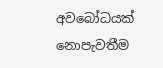අවබෝධයක් නොපැවතීම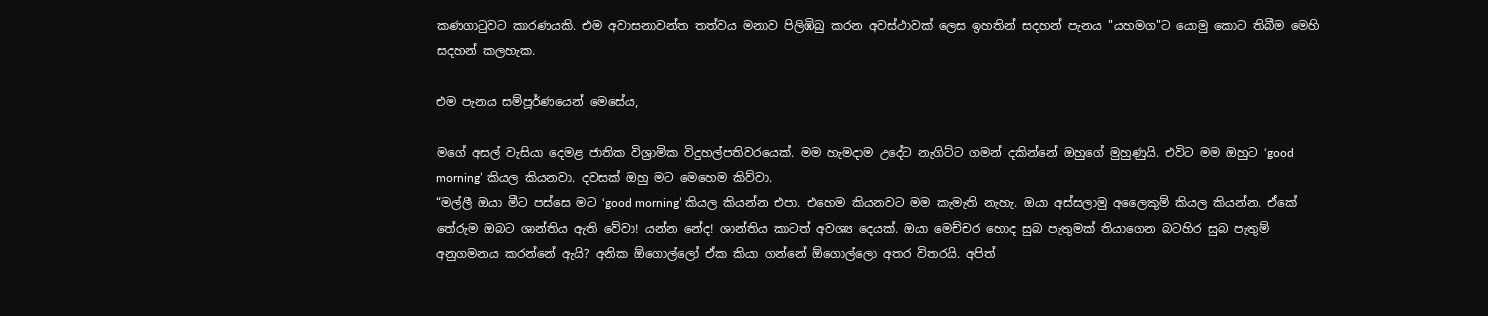කණගාටුවට කාරණයකි. එම අවාසනාවන්ත තත්වය මනාව පිලිඹිබු කරන අවස්ථාවක් ලෙස ඉහතින් සදහන් පැනය "යහමග"ට යොමු කොට තිබීම මෙහි සදහන් කලහැක.

එම පැනය සම්පූර්ණයෙන් මෙසේය,

මගේ අසල් වැසියා දෙමළ ජාතික විශ්‍රාමික විදුහල්පතිවරයෙක්‍. මම හැමදාම උදේට නැගිට්ට ගමන් දකින්නේ ඔහුගේ මුහුණුයි. එවිට මම ඔහුට ‘good morning’ කියල කියනවා. දවසක් ඔහු මට මෙහෙම කිව්වා.
“මල්ලී ඔයා මීට පස්සෙ මට ‘good morning’ කියල කියන්න එපා. එහෙම කියනවට මම කැමැති නැහැ. ඔයා අස්සලාමු අ‍ලෛකුම් කියල කියන්න. ඒකේ තේරුම ඔබට ශාන්තිය ඇති වේවා! යන්න නේද! ශාන්තිය කාට‍ත් අවශ්‍ය දෙයක්. ඔයා මෙච්චර හොද සුබ පැතුමක් තියාගෙන බටහිර සුබ පැතුම් අනුගමනය කරන්නේ ඇයි? අනික ඕගොල්ලෝ ඒක කියා ගන්නේ ඕගොල්ලො අතර විතරයි. අපිත්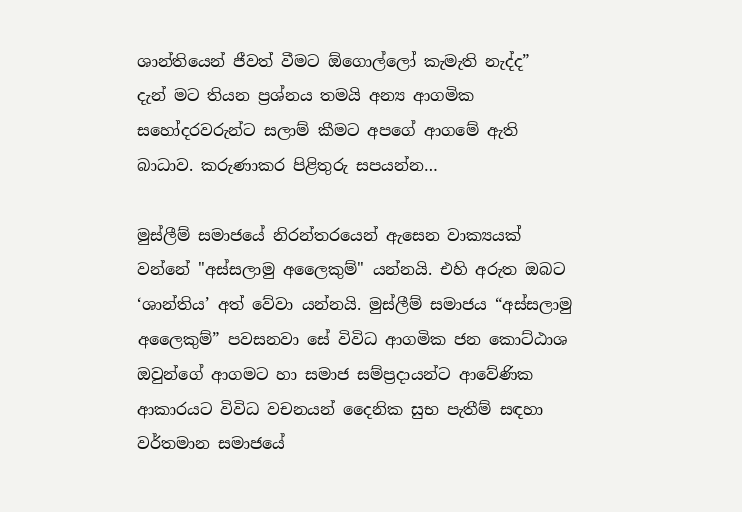ශාන්තියෙන් ජීවත් වීමට ඕගොල්ලෝ කැමැති නැද්ද”
දැන් මට තියන ප්‍රශ්නය තමයි අන්‍ය ආගමික සහෝදරවරුන්ට සලාම් කීමට අපගේ ආගමේ ඇති බාධාව. කරුණාකර පිළිතුරු සපයන්න…

මුස්ලීම් සමාජයේ නිරන්තරයෙන් ඇසෙන වාක්‍යයක් වන්නේ "අස්සලාමු අලෛකුම්" යන්නයි. එහි අරුත ඔබට ‘ශාන්තිය’ අත් වේවා යන්නයි. මුස්ලීම් සමාජය “අස්සලාමු අලෛකුම්” පවසනවා සේ විවිධ ආගමික ජන කොට්ඨාශ ඔවුන්ගේ ආගමට හා සමාජ සම්ප්‍රදායන්ට ආවේණික ආකාරයට විවිධ වචනයන් දෛනික සුභ පැතීම් සඳහා වර්තමාන සමාජයේ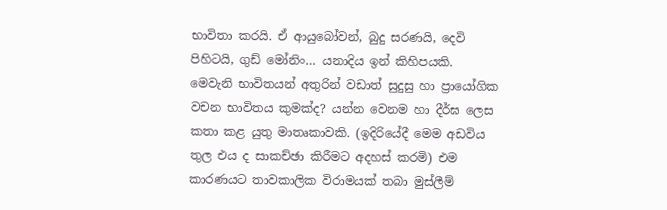භාවිතා කරයි. ඒ ආයුබෝවන්, බුදු සරණයි, දෙවි පිහිටයි, ගුඩ් මෝනිං… යනාදිය ඉන් කිහිපයකි. මෙවැනි භාවිතයන් අතුරින් වඩාත් සුදුසු හා ප්‍රායෝගික වචන භාවිතය කුමක්ද? යන්න වෙනම හා දීර්ඝ ලෙස කතා කළ යුතු මාතෘකාවකි. (ඉදිරියේදී මෙම අඩවිය තුල එය ද සාකච්ඡා කිරීමට අදහස් කරමි) එම කාරණයට තාවකාලික විරාමයක් තබා මුස්ලීම්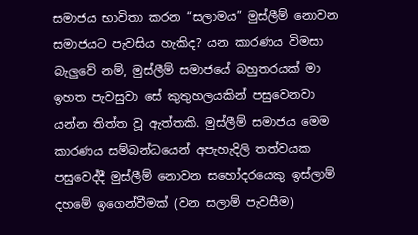සමාජය භාවිතා කරන “සලාමය” මුස්ලීම් නොවන සමාජයට පැවසිය හැකිද? යන කාරණය විමසා බැලුවේ නම්, මුස්ලීම් සමාජයේ බහුතරයක් මා ඉහත පැවසුවා සේ කුතුහලයකින් පසුවෙනවා යන්න තිත්ත වූ ඇත්තකි. මුස්ලීම් සමාජය මෙම කාරණය සම්බන්ධයෙන් අපැහැදිලි තත්වයක පසුවෙද්දී මුස්ලීම් නොවන සහෝදරයෙකු ඉස්ලාම් දහමේ ඉගෙන්වීමක් (වන සලාම් පැවසීම)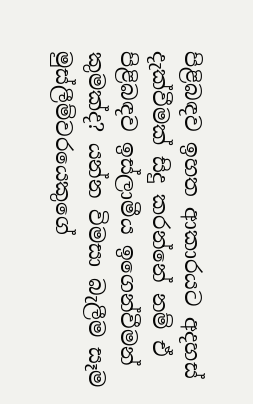පිළිබඳව ඉහත ආකාරයට අදහස් දැක්වීමක් සිදු කරන්නේ නම් ඒ පිළිබඳව ඉස්ලාමීය ඉගෙන්වීමන් කුමක්ද? යන්න විමසා බැලීම සෑම මුස්ලීම්වරයෙකුගේ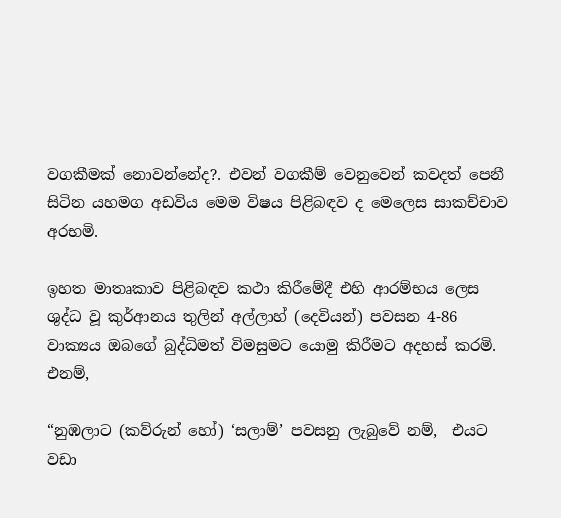වගකීමක් නොවන්නේද?. එවන් වගකීම් වෙනුවෙන් කවදත් පෙනී සිටින යහමග අඩවිය මෙම විෂය පිළිබඳව ද මෙලෙස සාකච්චාව අරභමි.

ඉහත මාතෘකාව පිළිබඳව කථා කිරීමේදී එහි ආරම්භය ලෙස ශුද්ධ වූ කුර්ආනය තුලින් අල්ලාහ් (දෙවියන්) පවසන 4-86 වාක්‍යය ඔබගේ බුද්ධිමත් විමසුමට යොමු කිරීමට අදහස් කරමි. එනම්,

“නුඹලාට (කව්රුන් හෝ) ‘සලාම්’ පවසනු ලැබුවේ නම්,  එයට වඩා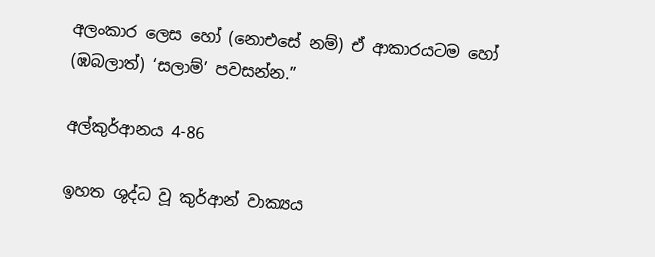අලංකාර ලෙස හෝ (නොඑසේ නම්) ඒ ආකාරයටම හෝ (ඹබලාත්) ‘සලාම්’ පවසන්න.”

අල්කුර්ආනය 4-86

ඉහත ශුද්ධ වූ කුර්ආන් වාක්‍යය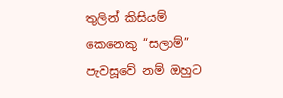තුලින් කිසියම් කෙනෙකු “සලාම්” පැවසූවේ නම් ඔහුට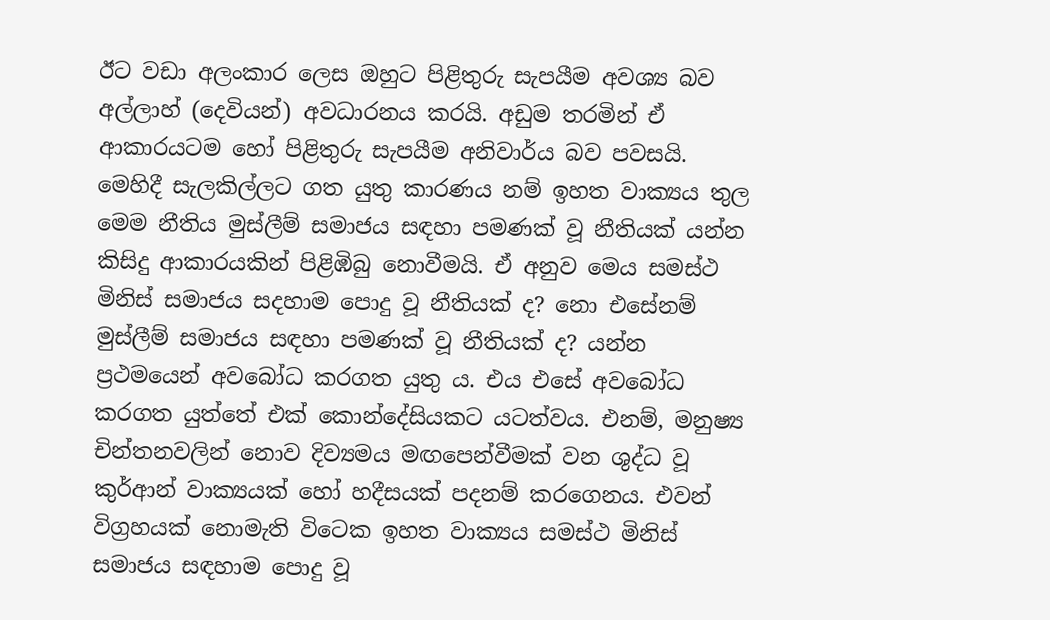ඊට වඩා අලංකාර ලෙස ඔහුට පිළිතුරු සැපයීම අවශ්‍ය බව අල්ලාහ් (දෙවියන්) අවධාරනය කරයි. අඩුම තරමින් ඒ ආකාරයටම හෝ පිළිතුරු සැපයීම අනිවාර්ය බව පවසයි. මෙහිදී සැලකිල්ලට ගත යුතු කාරණය නම් ඉහත වාක්‍යය තුල මෙම නීතිය මුස්ලීම් සමාජය සඳහා පමණක් වූ නීතියක් යන්න කිසිදු ආකාරයකින් පිළිඹිබු නොවීමයි. ඒ අනුව මෙය සමස්ථ මිනිස් සමාජය සදහාම පොදු වූ නීතියක් ද? නො එසේනම් මුස්ලීම් සමාජය සඳහා පමණක් වූ නීතියක් ද? යන්න ප්‍රථමයෙන් අවබෝධ කරගත යුතු ය. එය එසේ අවබෝධ කරගත යුත්තේ එක් කොන්දේසියකට යටත්වය. එනම්, මනුෂ්‍ය චින්තනවලින් නොව දිව්‍යමය මඟපෙන්වීමක් වන ශුද්ධ වූ කුර්ආන් වාක්‍යයක් හෝ හදීසයක් පදනම් කරගෙනය. එවන් විග්‍රහයක් නොමැති විටෙක ඉහත වාක්‍යය සමස්ථ මිනිස් සමාජය සඳහාම පොදු වූ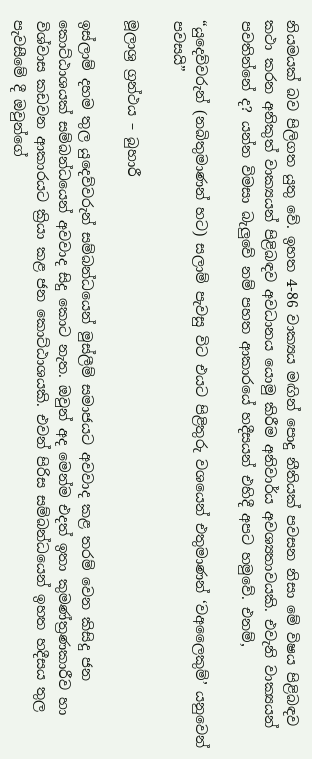නියමයක් බව පිලිගත යුතු වේ. ඉහත 4-86 වාක්‍යය මඟින් පොදු නීතියක් පවසන නිසා මේ විෂය පිළිබඳව කථා කරන අනිකුත් වාක්‍යයන් පිළිබඳව අවධානය යොමු කිරීම අනිවාර්ය අවශ්‍යතාවයකි. එවැනි වාක්‍යයන් පවතින්නේ ද? යන්න විමසා බැලුවේ නම් පහත ආකාරයේ හදීසයන් එහිදී අපට හමුවේ. එනම්,

“යුදෙව්වරුන් (නබිතුමාණන් හට) සලාම් පැවසු විට එයට පිළිතුරු වශයෙන් එතුමාණන් ‘වඅලෛකුම්’ යනුවෙන් පවසයි”

මූලාශ්‍ර ග්‍රන්ථය – බුහාරී

ඉස්ලාම් දහම තුල යුදෙව්වරුන් සම්බන්ධයෙන් මුස්ලීම් සමාජයට අවවාද කළ තරම් වෙන කිසිදු ජන කොට්ඨාශයක් සම්බන්ධයෙන් අවවාද සිදු කොට නැත. ඔවුන් අද මෙන්ම එදත් ඉතා කුමණ්ත්‍රණකාරීව හා විශ්වාස කඩවන ආකාරයට ක්‍රියා කළ ජන කොට්ඨාශයකි. එවන් පිරිස සම්බන්ධයෙන් ඉහත හදීසය තුල පැවසීමේ දී ඔවුන්ගේ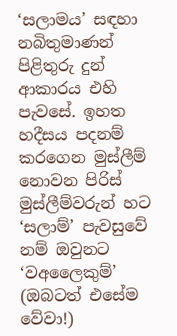‘සලාමය’ සඳහා නබිතුමාණන් පිළිතුරු දුන් ආකාරය එහි පැවසේ. ඉහත හදීසය පදනම් කරගෙන මුස්ලීම් නොවන පිරිස් මුස්ලීම්වරුන් හට ‘සලාම්’ පැවසුවේ නම් ඔවුනට ‘වඅලෛකුම්’ (ඔබටත් එසේම වේවා!)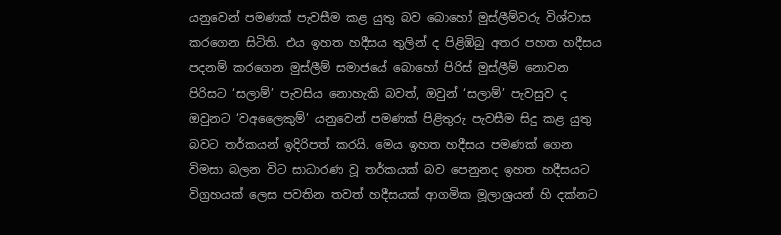යනුවෙන් පමණක් පැවසීම කළ යුතු බව බොහෝ මුස්ලීම්වරු විශ්වාස කරගෙන සිටිති. එය ඉහත හදීසය තුලින් ද පිළිඹිබු අතර පහත හදීසය පදනම් කරගෙන මුස්ලීම් සමාජයේ බොහෝ පිරිස් මුස්ලීම් නොවන පිරිසට ‘සලාම්’ පැවසිය නොහැකි බවත්, ඔවුන් ‘සලාම්’ පැවසුව ද ඔවුනට ‘වඅලෛකුම්’ යනුවෙන් පමණක් පිළිතුරු පැවසීම සිදු කළ යුතු බවට තර්කයන් ඉදිරිපත් කරයි. මෙය ඉහත හදීසය පමණක් ගෙන විමසා බලන විට සාධාරණ වූ තර්කයක් බව පෙනුනද ඉහත හදීසයට විග්‍රහයක් ලෙස පවතින තවත් හදීසයක් ආගමික මූලාශ්‍රයන් හි දක්නට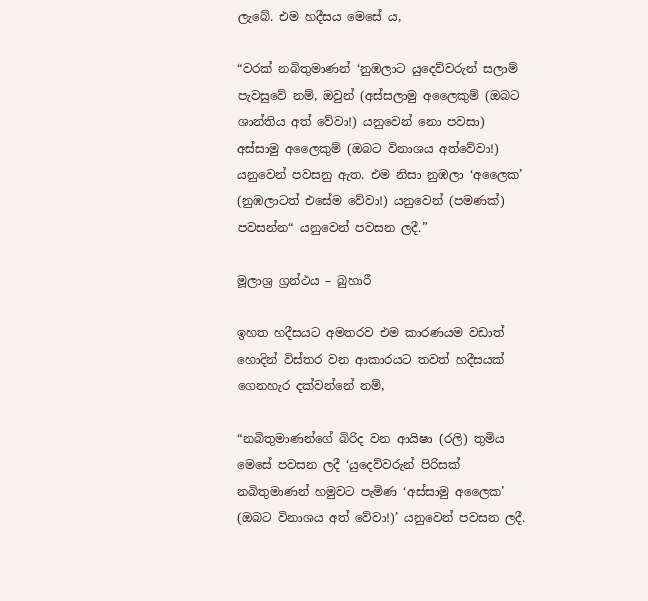ලැබේ. එම හදීසය මෙසේ ය,

“වරක් නබිතුමාණන් ‘නුඹලාට යුදෙව්වරුන් සලාම් පැවසුවේ නම්, ඔවුන් (අස්සලාමු අලෛකුම් (ඔබට ශාන්තිය අත් වේවා!) යනුවෙන් නො පවසා) අස්සාමු අලෛකුම් (ඔබට විනාශය අත්වේවා!) යනුවෙන් පවසනු ඇත. එම නිසා නුඹලා ‘අලෛක’ (නුඹලාටත් එසේම වේවා!) යනුවෙන් (පමණක්) පවසන්න“ යනුවෙන් පවසන ලදී.”

මූලාශ්‍ර ග්‍රන්ථය – බුහාරී

ඉහත හදීසයට අමතරව එම කාරණයම වඩාත් හොදින් විස්තර වන ආකාරයට තවත් හදීසයක් ගෙනහැර දක්වන්නේ නම්,

“නබිතුමාණන්ගේ බිරිද වන ආයිෂා (රලි) තුමිය මෙසේ පවසන ලදී ‘යුදෙව්වරුන් පිරිසක් නබිතුමාණන් හමුවට පැමිණ ‘අස්සාමු අලෛක’ (ඔබට විනාශය අත් වේවා!)’ යනුවෙන් පවසන ලදී.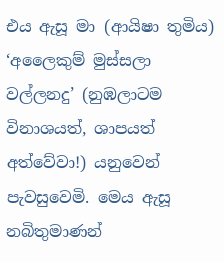එය ඇසූ මා (ආයිෂා තුමිය) ‘අලෛකුම් මුස්සලා වල්ලනදු’ (නුඹලාටම විනාශයත්, ශාපයත් අත්වේවා!) යනුවෙන් පැවසුවෙමි. මෙය ඇසූ නබිතුමාණන්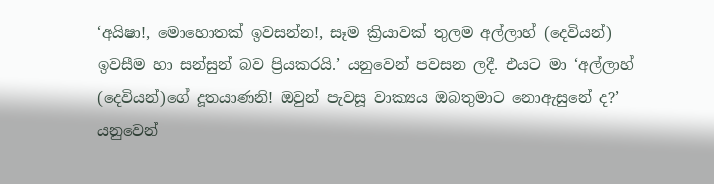‘අයිෂා!, මොහොතක් ඉවසන්න!, සෑම ක්‍රියාවක් තුලම අල්ලාහ් (දෙවියන්) ඉවසීම හා සන්සුන් බව ප්‍රියකරයි.’ යනුවෙන් පවසන ලදී. එයට මා ‘අල්ලාහ් (දෙවියන්)ගේ දූතයාණනි! ඔවුන් පැවසූ වාක්‍යය ඔබතුමාට නොඇසුනේ ද?’ යනුවෙන්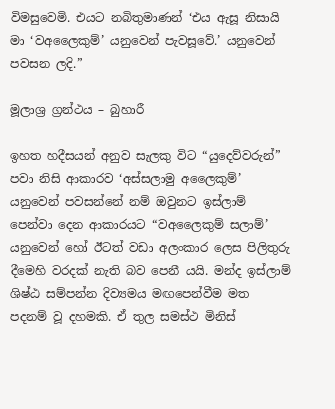විමසුවෙමි. එයට නබිතුමාණන් ‘එය ඇසූ නිසායි මා ‘වඅලෛකුම්’ යනුවෙන් පැවසූවේ.’ යනුවෙන් පවසන ලදි.”

මූලාශ්‍ර ග්‍රන්ථය – බුහාරී

ඉහත හදීසයන් අනුව සැලකු විට “යුදෙව්වරුන්” පවා නිසි ආකාරව ‘අස්සලාමු අලෛකුම්’ යනුවෙන් පවසන්නේ නම් ඔවුනට ඉස්ලාම් පෙන්වා දෙන ආකාරයට “වඅලෛකුම් සලාම්’ යනුවෙන් හෝ ඊටත් වඩා අලංකාර ලෙස පිලිතුරු දීමෙහි වරදක් නැති බව පෙනී යයි. මන්ද ඉස්ලාම් ශිෂ්ඨ සම්පන්න දිව්‍යමය මඟපෙන්වීම මත පදනම් වූ දහමකි. ඒ තුල සමස්ථ මිනිස්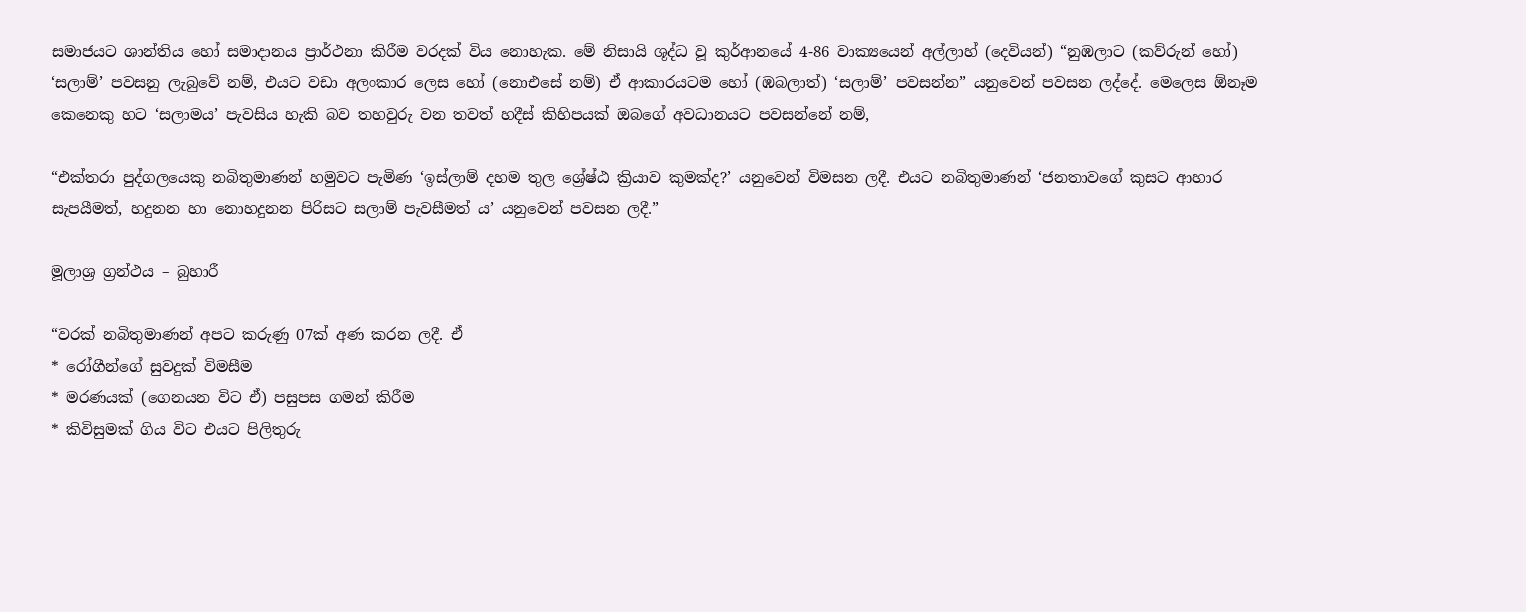සමාජයට ශාන්තිය හෝ සමාදානය ප්‍රාර්ථනා කිරීම වරදක් විය නොහැක. මේ නිසායි ශූද්ධ වූ කුර්ආනයේ 4-86 වාක්‍යයෙන් අල්ලාහ් (දෙවියන්) “නුඹලාට (කව්රුන් හෝ) ‘සලාම්’ පවසනු ලැබුවේ නම්, එයට වඩා අලංකාර ලෙස හෝ (නොඑසේ නම්) ඒ ආකාරයටම හෝ (ඹබලාත්) ‘සලාම්’ පවසන්න” යනුවෙන් පවසන ලද්දේ. මෙලෙස ඕනෑම කෙනෙකු හට ‘සලාමය’ පැවසිය හැකි බව තහවුරු වන තවත් හදීස් කිහිපයක් ඔබගේ අවධානයට පවසන්නේ නම්,

“එක්තරා පුද්ගලයෙකු නබිතුමාණන් හමුවට පැමිණ ‘ඉස්ලාම් දහම තුල ශ්‍රේෂ්ඨ ක්‍රියාව කුමක්ද?’ යනුවෙන් විමසන ලදී. එයට නබිතුමාණන් ‘ජනතාවගේ කුසට ආහාර සැපයීමත්, හදුනන හා නොහදුනන පිරිසට සලාම් පැවසීමත් ය’ යනුවෙන් පවසන ලදී.”

මූලාශ්‍ර ග්‍රන්ථය – බුහාරී

“වරක් නබිතුමාණන් අපට කරුණු 07ක් අණ කරන ලදී. ඒ
* රෝගීන්ගේ සුවදුක් විමසීම
* මරණයක් (ගෙනයන විට ඒ) පසුපස ගමන් කිරීම
* කිවිසුමක් ගිය විට එයට පිලිතුරු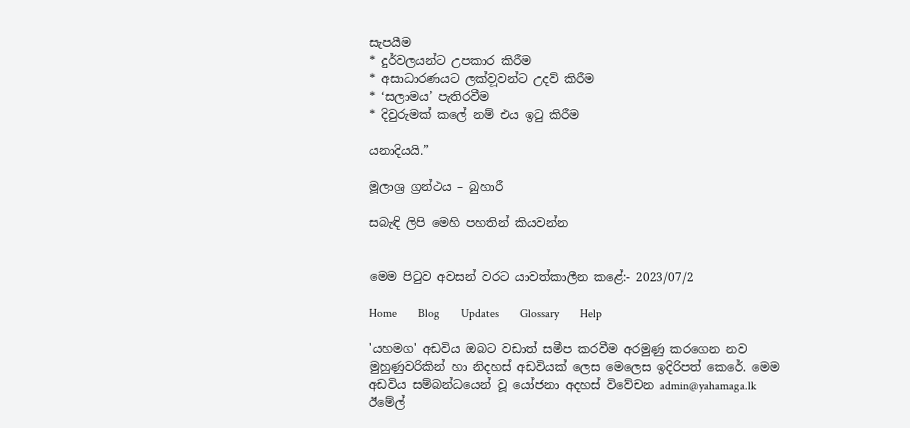සැපයීම
* දුර්වලයන්ට උපකාර කිරීම
* අසාධාරණයට ලක්ව‍ූවන්ට උදව් කිරීම
* ‘සලාමය’ පැතිරවීම
* දිවුරුමක් කලේ නම් එය ඉටු කිරීම

යනාදියයි.”

මූලාශ්‍ර ග්‍රන්ථය – බුහාරී

සබැඳි ලිපි මෙහි පහතින් කියවන්න


මෙම පිටුව අවසන් වරට යාවත්කාලීන කළේ:- 2023/07/2

Home       Blog       Updates       Glossary       Help

'යහමග' අඩවිය ඔබට වඩාත් සමීප කරවීම අරමුණු කරගෙන නව මුහුණුවරිකින් හා නිදහස් අඩවියක් ලෙස මෙලෙස ඉදිරිපත් කෙරේ. මෙම අඩවිය සම්බන්ධයෙන් වූ යෝජනා අදහස් විවේචන admin@yahamaga.lk ඊමේල්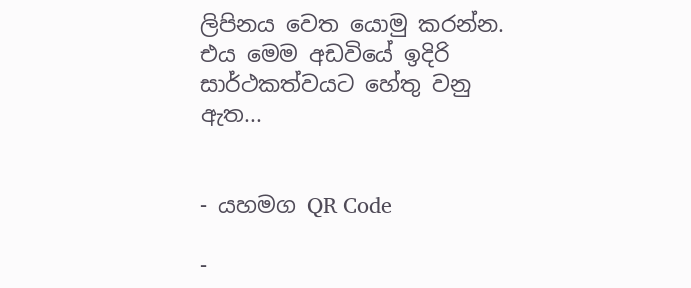ලිපිනය වෙත යොමු කරන්න. එය මෙම අඩවියේ ඉදිරි සාර්ථකත්වයට හේතු වනු ඇත...


- යහමග QR Code

-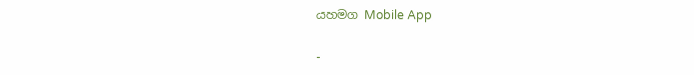යහමග Mobile App

-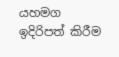යහමග ඉදිරිපත් කිරීම